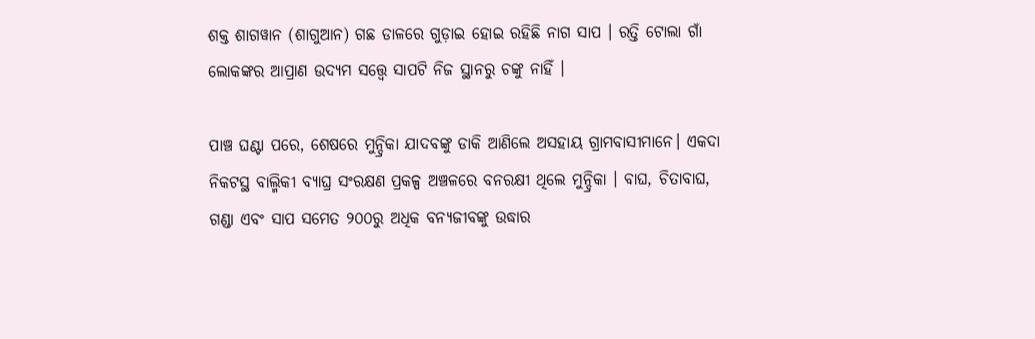ଶକ୍ତ ଶାଗୱାନ (ଶାଗୁଆନ) ଗଛ ଡାଳରେ ଗୁଡ଼ାଇ ହୋଇ ରହିଛି ନାଗ ସାପ । ରତ୍ତି ଟୋଲା ଗାଁ ଲୋକଙ୍କର ଆପ୍ରାଣ ଉଦ୍ୟମ ସତ୍ତ୍ୱେ ସାପଟି ନିଜ ସ୍ଥାନରୁ ଚଙ୍କୁ ନାହିଁ ।

ପାଞ୍ଚ ଘଣ୍ଟା ପରେ, ଶେଷରେ ମୁନ୍ଦ୍ରିକା ଯାଦବଙ୍କୁ ଡାକି ଆଣିଲେ ଅସହାୟ ଗ୍ରାମବାସୀମାନେ। ଏକଦା ନିକଟସ୍ଥ ବାଲ୍ମିକୀ ବ୍ୟାଘ୍ର ସଂରକ୍ଷଣ ପ୍ରକଳ୍ପ ଅଞ୍ଚଳରେ ବନରକ୍ଷୀ ଥିଲେ ମୁନ୍ଦ୍ରିକା । ବାଘ, ଚିତାବାଘ, ଗଣ୍ଡା ଏବଂ ସାପ ସମେତ ୨୦୦ରୁ ଅଧିକ ବନ୍ୟଜୀବଙ୍କୁ ଉଦ୍ଧାର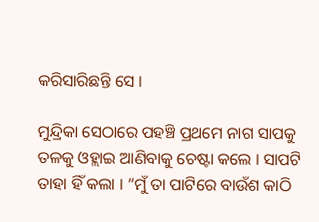କରିସାରିଛନ୍ତି ସେ ।

ମୁନ୍ଦ୍ରିକା ସେଠାରେ ପହଞ୍ଚି ପ୍ରଥମେ ନାଗ ସାପକୁ ତଳକୁ ଓହ୍ଲାଇ ଆଣିବାକୁ ଚେଷ୍ଟା କଲେ । ସାପଟି ତାହା ହିଁ କଲା । “ମୁଁ ତା ପାଟିରେ ବାଉଁଶ କାଠି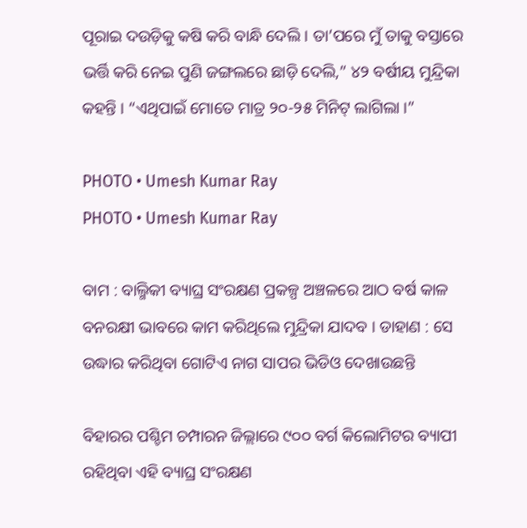ପୂରାଇ ଦଉଡ଼ିକୁ କଷି କରି ବାନ୍ଧି ଦେଲି । ତା’ପରେ ମୁଁ ତାକୁ ବସ୍ତାରେ ଭର୍ତ୍ତି କରି ନେଇ ପୁଣି ଜଙ୍ଗଲରେ ଛାଡ଼ି ଦେଲି,” ୪୨ ବର୍ଷୀୟ ମୁନ୍ଦ୍ରିକା କହନ୍ତି । “ଏଥିପାଇଁ ମୋତେ ମାତ୍ର ୨୦-୨୫ ମିନିଟ୍ ଲାଗିଲା ।”

PHOTO • Umesh Kumar Ray
PHOTO • Umesh Kumar Ray

ବାମ : ବାଲ୍ମିକୀ ବ୍ୟାଘ୍ର ସଂରକ୍ଷଣ ପ୍ରକଳ୍ପ ଅଞ୍ଚଳରେ ଆଠ ବର୍ଷ କାଳ ବନରକ୍ଷୀ ଭାବରେ କାମ କରିଥିଲେ ମୁନ୍ଦ୍ରିକା ଯାଦବ । ଡାହାଣ : ସେ ଉଦ୍ଧାର କରିଥିବା ଗୋଟିଏ ନାଗ ସାପର ଭିଡିଓ ଦେଖାଉଛନ୍ତି

ବିହାରର ପଶ୍ଚିମ ଚମ୍ପାରନ ଜିଲ୍ଲାରେ ୯୦୦ ବର୍ଗ କିଲୋମିଟର ବ୍ୟାପୀ ରହିଥିବା ଏହି ବ୍ୟାଘ୍ର ସଂରକ୍ଷଣ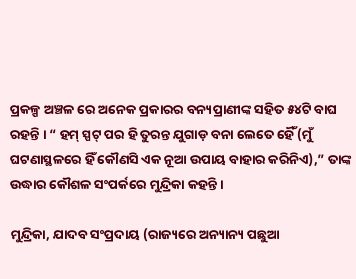ପ୍ରକଳ୍ପ ଅଞ୍ଚଳ ରେ ଅନେକ ପ୍ରକାରର ବନ୍ୟପ୍ରାଣୀଙ୍କ ସହିତ ୫୪ଟି ବାଘ ରହନ୍ତି । “ ହମ୍ ସ୍ପଟ୍ ପର ହି ତୁରନ୍ତ ଯୁଗାଡ଼ ବନା ଲେତେ ହୈଁ (ମୁଁ ଘଟଣାସ୍ଥଳରେ ହିଁ କୌଣସି ଏକ ନୂଆ ଉପାୟ ବାହାର କରିନିଏ),” ତାଙ୍କ ଉଦ୍ଧାର କୌଶଳ ସଂପର୍କରେ ମୁନ୍ଦ୍ରିକା କହନ୍ତି ।

ମୁନ୍ଦ୍ରିକା, ଯାଦବ ସଂପ୍ରଦାୟ (ରାଜ୍ୟରେ ଅନ୍ୟାନ୍ୟ ପଛୁଆ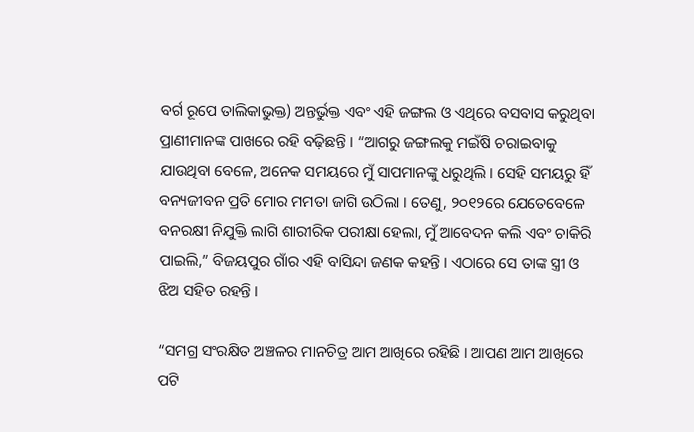ବର୍ଗ ରୂପେ ତାଲିକାଭୁକ୍ତ) ଅନ୍ତର୍ଭୁକ୍ତ ଏବଂ ଏହି ଜଙ୍ଗଲ ଓ ଏଥିରେ ବସବାସ କରୁଥିବା ପ୍ରାଣୀମାନଙ୍କ ପାଖରେ ରହି ବଢ଼ିଛନ୍ତି । “ଆଗରୁ ଜଙ୍ଗଲକୁ ମଇଁଷି ଚରାଇବାକୁ ଯାଉଥିବା ବେଳେ, ଅନେକ ସମୟରେ ମୁଁ ସାପମାନଙ୍କୁ ଧରୁଥିଲି । ସେହି ସମୟରୁ ହିଁ ବନ୍ୟଜୀବନ ପ୍ରତି ମୋର ମମତା ଜାଗି ଉଠିଲା । ତେଣୁ, ୨୦୧୨ରେ ଯେତେବେଳେ ବନରକ୍ଷୀ ନିଯୁକ୍ତି ଲାଗି ଶାରୀରିକ ପରୀକ୍ଷା ହେଲା, ମୁଁ ଆବେଦନ କଲି ଏବଂ ଚାକିରି ପାଇଲି,” ବିଜୟପୁର ଗାଁର ଏହି ବାସିନ୍ଦା ଜଣକ କହନ୍ତି । ଏଠାରେ ସେ ତାଙ୍କ ସ୍ତ୍ରୀ ଓ ଝିଅ ସହିତ ରହନ୍ତି ।

“ସମଗ୍ର ସଂରକ୍ଷିତ ଅଞ୍ଚଳର ମାନଚିତ୍ର ଆମ ଆଖିରେ ରହିଛି । ଆପଣ ଆମ ଆଖିରେ ପଟି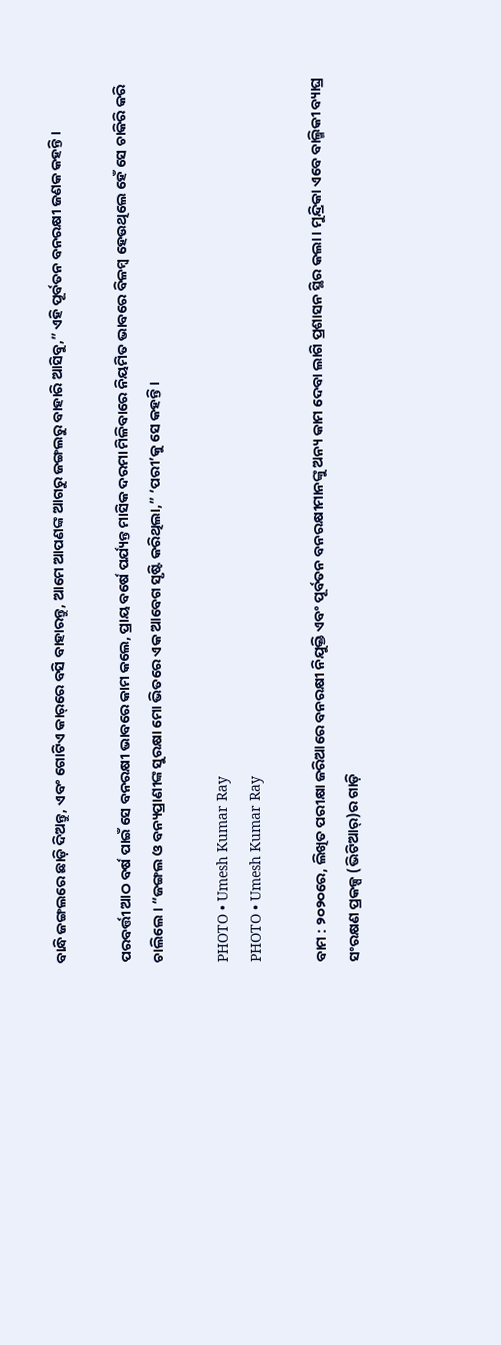ବାନ୍ଧି ଜଙ୍ଗଲରେ ଛାଡ଼ି ଦିଅନ୍ତୁ, ଏବଂ ଗୋଟିଏ କାର୍‌ରେ ବସି ବାହାରନ୍ତୁ, ଆମେ ଆପଣଙ୍କ ଆଗରୁ ଜଙ୍ଗଲରୁ ବାହାରି ଆସିବୁ,” ଏହି ପୂର୍ବତନ ବନରକ୍ଷୀ ଜଣକ କହନ୍ତି ।

ପରବର୍ତ୍ତୀ ଆଠ ବର୍ଷ ପାଇଁ ସେ ବନରକ୍ଷୀ ଭାବରେ କାମ କଲେ, ପ୍ରାୟ ବର୍ଷେ ପର୍ଯ୍ୟନ୍ତ ମାସିକ ଦରମା ମିଳିବାରେ ନିୟମିତ ଭାବରେ ବିଳମ୍ବ ହେଉଥିଲେ ହେଁ ସେ ଚାକିରି କରି ଚାଲିଲେ । “ଜଙ୍ଗଲ ଓ ବନ୍ୟପ୍ରାଣୀଙ୍କ ସୁରକ୍ଷା ମୋ ଭିତରେ ଏକ ଆବେଗ ସୃଷ୍ଟି କରିଥିଲା,” ‘ପରୀ’କୁ ସେ କହନ୍ତି ।

PHOTO • Umesh Kumar Ray
PHOTO • Umesh Kumar Ray

ବାମ : ୨୦୨୦ରେ, ଲିଖିତ ପରୀକ୍ଷା ଜରିଆରେ ବନରକ୍ଷୀ ନିଯୁକ୍ତି ଏବଂ ପୂର୍ବତନ ବନରକ୍ଷୀମାନଙ୍କୁ ଅନ୍ୟ କାମ ଦେବା ଲାଗି ପ୍ରଶାସନ ସ୍ଥିର କଲା । ମୁନ୍ଦ୍ରିକା ଏବେ ବାଲ୍ମିକୀ ବ୍ୟାଘ୍ର ସଂରକ୍ଷଣ ପ୍ରକଳ୍ପ (ଭିଟିଆର୍‌)ର ଗାଡ଼ି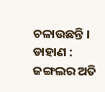ଚଳାଉଛନ୍ତି । ଡାହାଣ : ଜଙ୍ଗଲର ଅତି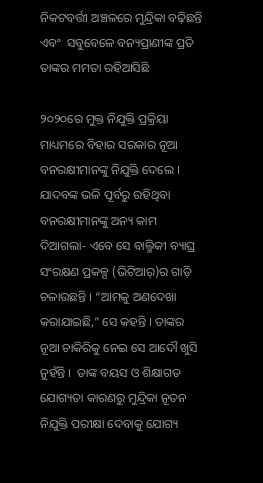ନିକଟବର୍ତ୍ତୀ ଅଞ୍ଚଳରେ ମୁନ୍ଦ୍ରିକା ବଢ଼ିଛନ୍ତି ଏବଂ  ସବୁବେଳେ ବନ୍ୟପ୍ରାଣୀଙ୍କ ପ୍ରତି ତାଙ୍କର ମମତା ରହିଆସିଛି

୨୦୨୦ରେ ମୁକ୍ତ ନିଯୁକ୍ତି ପ୍ରକ୍ରିୟା ମାଧ୍ୟମରେ ବିହାର ସରକାର ନୂଆ ବନରକ୍ଷୀମାନଙ୍କୁ ନିଯୁକ୍ତି ଦେଲେ । ଯାଦବଙ୍କ ଭଳି ପୂର୍ବରୁ ରହିଥିବା ବନରକ୍ଷୀମାନଙ୍କୁ ଅନ୍ୟ କାମ ଦିଆଗଲା- ଏବେ ସେ ବାଲ୍ମିକୀ ବ୍ୟାଘ୍ର ସଂରକ୍ଷଣ ପ୍ରକଳ୍ପ (ଭିଟିଆର୍‌)ର ଗାଡ଼ି ଚଳାଉଛନ୍ତି । “ଆମକୁ ଅଣଦେଖା କରାଯାଇଛି,” ସେ କହନ୍ତି । ତାଙ୍କର ନୂଆ ଚାକିରିକୁ ନେଇ ସେ ଆଦୌ ଖୁସି ନୁହଁନ୍ତି ।  ତାଙ୍କ ବୟସ ଓ ଶିକ୍ଷାଗତ ଯୋଗ୍ୟତା କାରଣରୁ ମୁନ୍ଦ୍ରିକା ନୂତନ ନିଯୁକ୍ତି ପରୀକ୍ଷା ଦେବାକୁ ଯୋଗ୍ୟ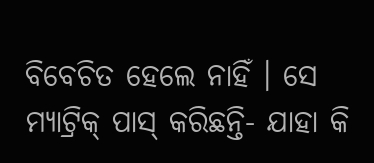ବିବେଚିତ ହେଲେ ନାହିଁ । ସେ ମ୍ୟାଟ୍ରିକ୍‌ ପାସ୍ କରିଛନ୍ତି- ଯାହା କି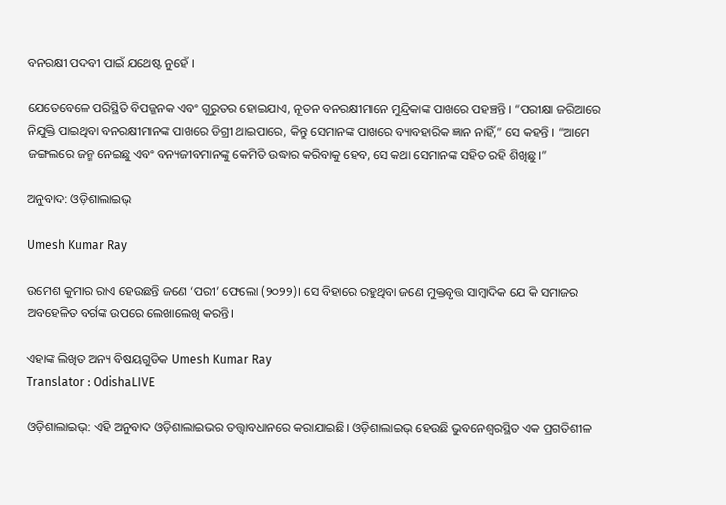ବନରକ୍ଷୀ ପଦବୀ ପାଇଁ ଯଥେଷ୍ଟ ନୁହେଁ ।

ଯେତେବେଳେ ପରିସ୍ଥିତି ବିପଜ୍ଜନକ ଏବଂ ଗୁରୁତର ହୋଇଯାଏ, ନୂତନ ବନରକ୍ଷୀମାନେ ମୁନ୍ଦ୍ରିକାଙ୍କ ପାଖରେ ପହଞ୍ଚନ୍ତି । “ପରୀକ୍ଷା ଜରିଆରେ ନିଯୁକ୍ତି ପାଇଥିବା ବନରକ୍ଷୀମାନଙ୍କ ପାଖରେ ଡିଗ୍ରୀ ଥାଇପାରେ, କିନ୍ତୁ ସେମାନଙ୍କ ପାଖରେ ବ୍ୟାବହାରିକ ଜ୍ଞାନ ନାହିଁ,” ସେ କହନ୍ତି । “ଆମେ ଜଙ୍ଗଲରେ ଜନ୍ମ ନେଇଛୁ ଏବଂ ବନ୍ୟଜୀବମାନଙ୍କୁ କେମିତି ଉଦ୍ଧାର କରିବାକୁ ହେବ, ସେ କଥା ସେମାନଙ୍କ ସହିତ ରହି ଶିଖିଛୁ ।”

ଅନୁବାଦ: ଓଡ଼ିଶାଲାଇଭ୍‍

Umesh Kumar Ray

ଉମେଶ କୁମାର ରାଏ ହେଉଛନ୍ତି ଜଣେ ‘ପରୀ’ ଫେଲୋ (୨୦୨୨)। ସେ ବିହାରେ ରହୁଥିବା ଜଣେ ମୁକ୍ତବୃତ୍ତ ସାମ୍ବାଦିକ ଯେ କି ସମାଜର ଅବହେଳିତ ବର୍ଗଙ୍କ ଉପରେ ଲେଖାଲେଖି କରନ୍ତି।

ଏହାଙ୍କ ଲିଖିତ ଅନ୍ୟ ବିଷୟଗୁଡିକ Umesh Kumar Ray
Translator : OdishaLIVE

ଓଡ଼ିଶାଲାଇଭ୍: ଏହି ଅନୁବାଦ ଓଡ଼ିଶାଲାଇଭର ତତ୍ତ୍ୱାବଧାନରେ କରାଯାଇଛି। ଓଡ଼ିଶାଲାଇଭ୍ ହେଉଛି ଭୁବନେଶ୍ୱରସ୍ଥିତ ଏକ ପ୍ରଗତିଶୀଳ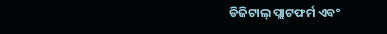ଡିଜିଟାଲ୍ ପ୍ଲାଟଫର୍ମ ଏବଂ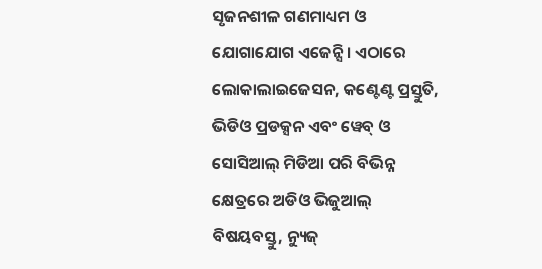ସୃଜନଶୀଳ ଗଣମାଧ୍ୟମ ଓ ଯୋଗାଯୋଗ ଏଜେନ୍ସି। ଏଠାରେ ଲୋକାଲାଇଜେସନ, କଣ୍ଟେଣ୍ଟ ପ୍ରସ୍ତୁତି, ଭିଡିଓ ପ୍ରଡକ୍ସନ ଏବଂ ୱେବ୍ ଓ ସୋସିଆଲ୍ ମିଡିଆ ପରି ବିଭିନ୍ନ କ୍ଷେତ୍ରରେ ଅଡିଓ ଭିଜୁଆଲ୍‌ ବିଷୟବସ୍ତୁ, ନ୍ୟୁଜ୍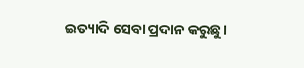ଇତ୍ୟାଦି ସେବା ପ୍ରଦାନ କରୁଛୁ।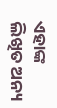ଏହାଙ୍କ ଲିଖିତ ଅନ୍ୟ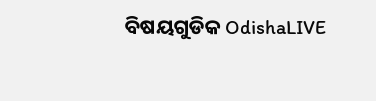ବିଷୟଗୁଡିକ OdishaLIVE